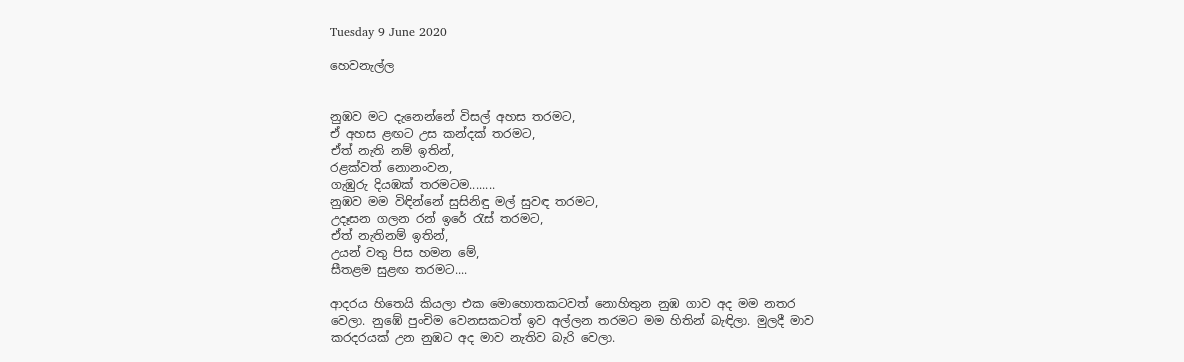Tuesday 9 June 2020

හෙවනැල්ල


නුඹව මට දැනෙන්නේ විසල් අහස තරමට,
ඒ අහස ළඟට උස කන්දක් තරමට,
ඒත් නැති නම් ඉතින්,
රළක්වත් නොනංවන,
ගැඹුරු දියඹක් තරමටම........
නුඹව මම විඳින්නේ සුසිනිඳු මල් සුවඳ තරමට,
උදෑසන ගලන රන් ඉරේ රැස් තරමට,
ඒත් නැතිනම් ඉතින්,
උයන් වතු පිස හමන මේ,
සීතළම සුළඟ තරමට....

ආදරය හිතෙයි කියලා එක මොහොතකටවත් නොහිතුන නුඹ ගාව අද මම නතර වෙලා. නුඹේ පුංචිම වෙනසකටත් ඉව අල්ලන තරමට මම හිතින් බැඳිලා. මුලදී මාව කරදරයක් උන නුඹට අද මාව නැතිව බැරි වෙලා.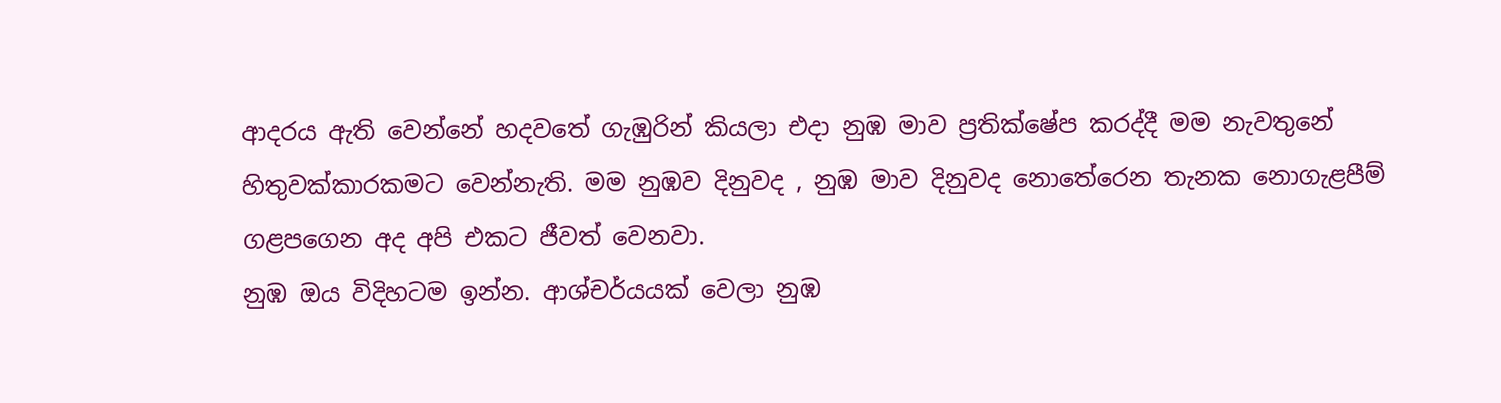ආදරය ඇති වෙන්නේ හදවතේ ගැඹුරින් කියලා එදා නුඹ මාව ප්‍රතික්ෂේප කරද්දී මම නැවතුනේ හිතුවක්කාරකමට වෙන්නැති. මම නුඹව දිනුවද , නුඹ මාව දිනුවද නොතේරෙන තැනක නොගැළපීම් ගළපගෙන අද අපි එකට ජීවත් වෙනවා.
නුඹ ඔය විදිහටම ඉන්න. ආශ්චර්යයක් වෙලා නුඹ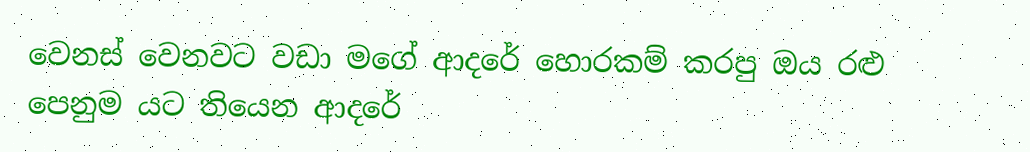වෙනස් වෙනවට වඩා මගේ ආදරේ හොරකම් කරපු ඔය රළු පෙනුම යට තියෙන ආදරේ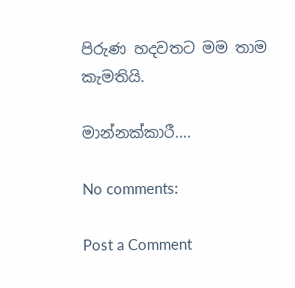පිරුණ හදවතට මම තාම කැමතියි.

මාන්නක්කාරී....

No comments:

Post a Comment